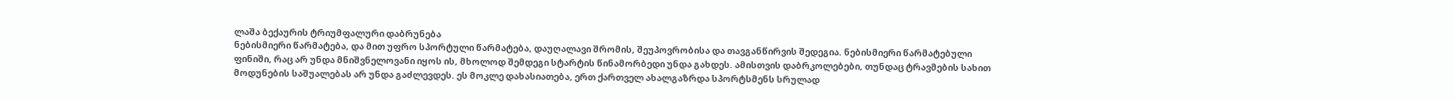ლაშა ბექაურის ტრიუმფალური დაბრუნება
ნებისმიერი წარმატება, და მით უფრო სპორტული წარმატება, დაუღალავი შრომის, შეუპოვრობისა და თავგანწირვის შედეგია. ნებისმიერი წარმატებული ფინიში, რაც არ უნდა მნიშვნელოვანი იყოს ის, მხოლოდ შემდეგი სტარტის წინამორბედი უნდა გახდეს. ამისთვის დაბრკოლებები, თუნდაც ტრავმების სახით მოდუნების საშუალებას არ უნდა გაძლევდეს. ეს მოკლე დახასიათება, ერთ ქართველ ახალგაზრდა სპორტსმენს სრულად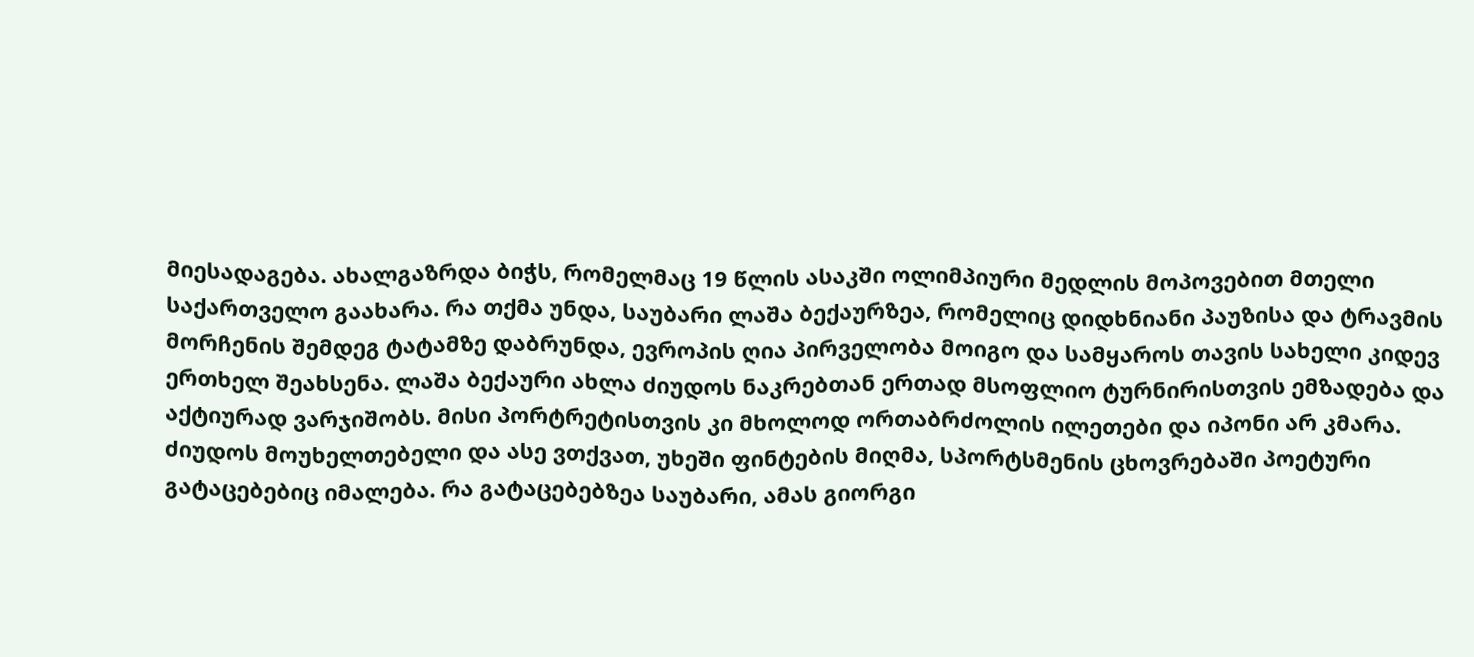მიესადაგება. ახალგაზრდა ბიჭს, რომელმაც 19 წლის ასაკში ოლიმპიური მედლის მოპოვებით მთელი საქართველო გაახარა. რა თქმა უნდა, საუბარი ლაშა ბექაურზეა, რომელიც დიდხნიანი პაუზისა და ტრავმის მორჩენის შემდეგ ტატამზე დაბრუნდა, ევროპის ღია პირველობა მოიგო და სამყაროს თავის სახელი კიდევ ერთხელ შეახსენა. ლაშა ბექაური ახლა ძიუდოს ნაკრებთან ერთად მსოფლიო ტურნირისთვის ემზადება და აქტიურად ვარჯიშობს. მისი პორტრეტისთვის კი მხოლოდ ორთაბრძოლის ილეთები და იპონი არ კმარა. ძიუდოს მოუხელთებელი და ასე ვთქვათ, უხეში ფინტების მიღმა, სპორტსმენის ცხოვრებაში პოეტური გატაცებებიც იმალება. რა გატაცებებზეა საუბარი, ამას გიორგი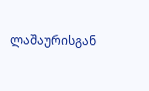ლაშაურისგან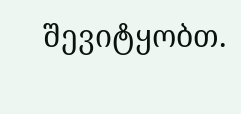შევიტყობთ.